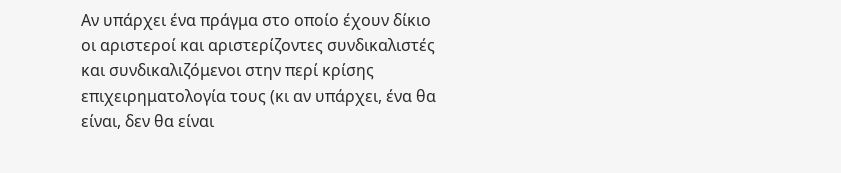Αν υπάρχει ένα πράγμα στο οποίο έχουν δίκιο οι αριστεροί και αριστερίζοντες συνδικαλιστές και συνδικαλιζόμενοι στην περί κρίσης επιχειρηματολογία τους (κι αν υπάρχει, ένα θα είναι, δεν θα είναι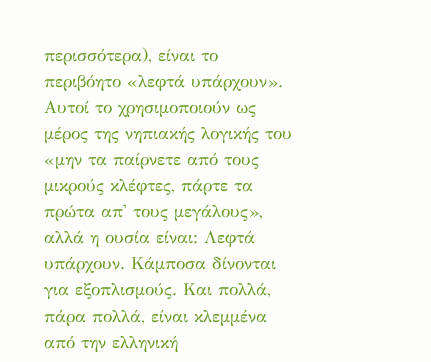περισσότερα), είναι το περιβόητο «λεφτά υπάρχουν». Αυτοί το χρησιμοποιούν ως μέρος της νηπιακής λογικής του «μην τα παίρνετε από τους μικρούς κλέφτες, πάρτε τα πρώτα απ' τους μεγάλους», αλλά η ουσία είναι: Λεφτά υπάρχουν. Κάμποσα δίνονται για εξοπλισμούς. Και πολλά, πάρα πολλά, είναι κλεμμένα από την ελληνική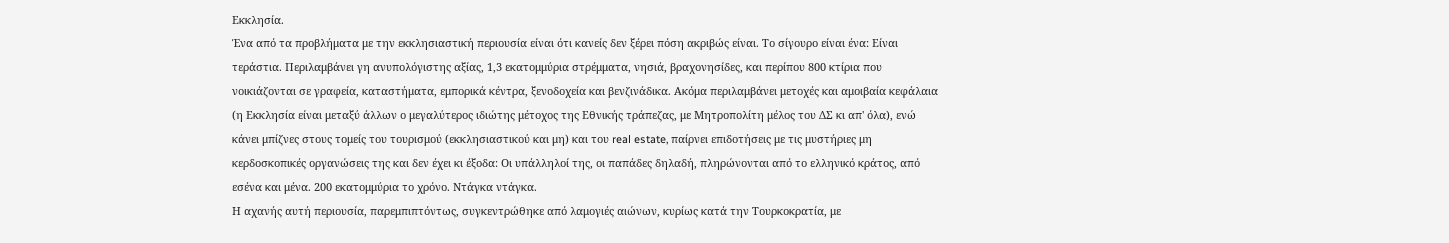Εκκλησία.
Ένα από τα προβλήματα με την εκκλησιαστική περιουσία είναι ότι κανείς δεν ξέρει πόση ακριβώς είναι. Το σίγουρο είναι ένα: Είναι τεράστια. Περιλαμβάνει γη ανυπολόγιστης αξίας, 1,3 εκατομμύρια στρέμματα, νησιά, βραχονησίδες, και περίπου 800 κτίρια που νοικιάζονται σε γραφεία, καταστήματα, εμπορικά κέντρα, ξενοδοχεία και βενζινάδικα. Ακόμα περιλαμβάνει μετοχές και αμοιβαία κεφάλαια (η Εκκλησία είναι μεταξύ άλλων ο μεγαλύτερος ιδιώτης μέτοχος της Εθνικής τράπεζας, με Μητροπολίτη μέλος του ΔΣ κι απ' όλα), ενώ κάνει μπίζνες στους τομείς του τουρισμού (εκκλησιαστικού και μη) και του real estate, παίρνει επιδοτήσεις με τις μυστήριες μη κερδοσκοπικές οργανώσεις της και δεν έχει κι έξοδα: Οι υπάλληλοί της, οι παπάδες δηλαδή, πληρώνονται από το ελληνικό κράτος, από εσένα και μένα. 200 εκατομμύρια το χρόνο. Ντάγκα ντάγκα.
Η αχανής αυτή περιουσία, παρεμπιπτόντως, συγκεντρώθηκε από λαμογιές αιώνων, κυρίως κατά την Τουρκοκρατία, με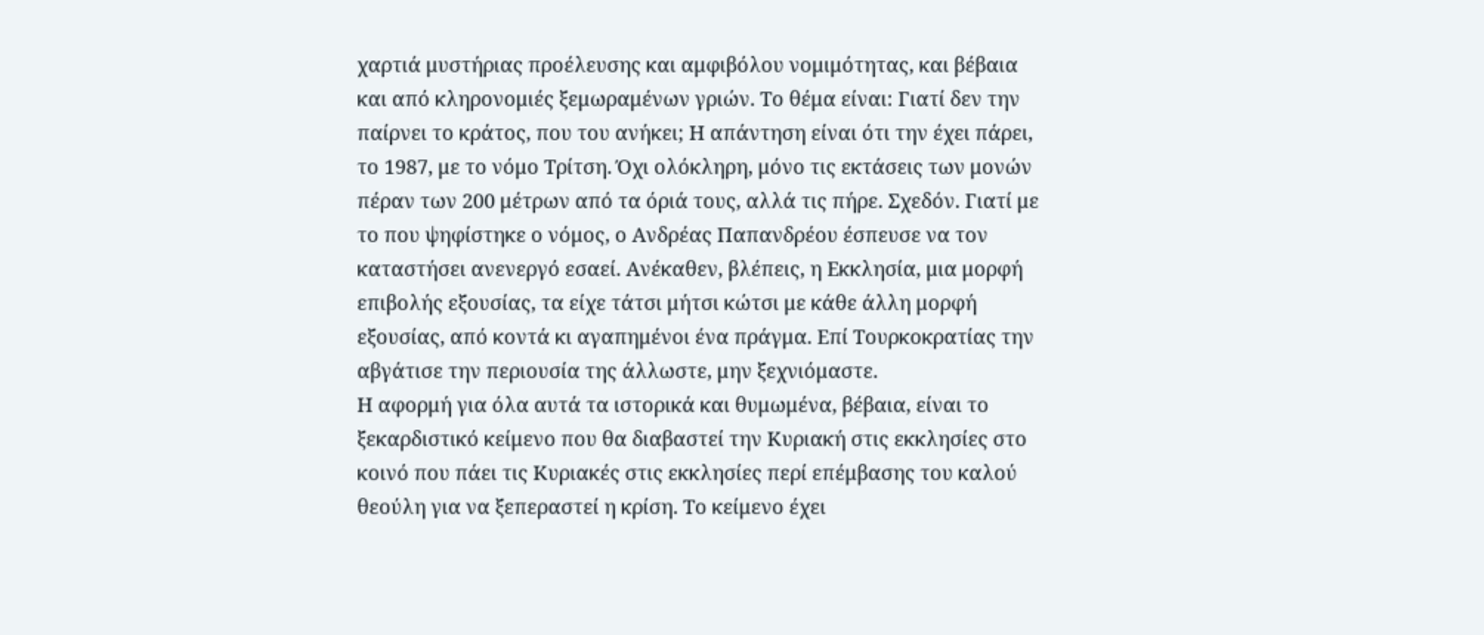χαρτιά μυστήριας προέλευσης και αμφιβόλου νομιμότητας, και βέβαια και από κληρονομιές ξεμωραμένων γριών. Το θέμα είναι: Γιατί δεν την παίρνει το κράτος, που του ανήκει; Η απάντηση είναι ότι την έχει πάρει, το 1987, με το νόμο Τρίτση. Όχι ολόκληρη, μόνο τις εκτάσεις των μονών πέραν των 200 μέτρων από τα όριά τους, αλλά τις πήρε. Σχεδόν. Γιατί με το που ψηφίστηκε ο νόμος, ο Ανδρέας Παπανδρέου έσπευσε να τον καταστήσει ανενεργό εσαεί. Ανέκαθεν, βλέπεις, η Εκκλησία, μια μορφή επιβολής εξουσίας, τα είχε τάτσι μήτσι κώτσι με κάθε άλλη μορφή εξουσίας, από κοντά κι αγαπημένοι ένα πράγμα. Επί Τουρκοκρατίας την αβγάτισε την περιουσία της άλλωστε, μην ξεχνιόμαστε.
Η αφορμή για όλα αυτά τα ιστορικά και θυμωμένα, βέβαια, είναι το ξεκαρδιστικό κείμενο που θα διαβαστεί την Κυριακή στις εκκλησίες στο κοινό που πάει τις Κυριακές στις εκκλησίες περί επέμβασης του καλού θεούλη για να ξεπεραστεί η κρίση. Το κείμενο έχει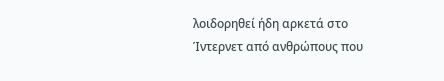λοιδoρηθεί ήδη αρκετά στο Ίντερνετ από ανθρώπους που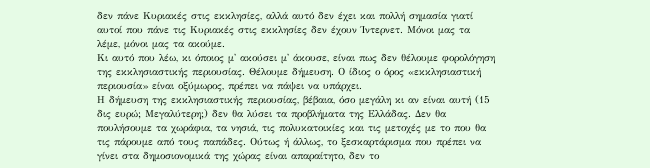δεν πάνε Κυριακές στις εκκλησίες, αλλά αυτό δεν έχει και πολλή σημασία γιατί αυτοί που πάνε τις Κυριακές στις εκκλησίες δεν έχουν Ίντερνετ. Μόνοι μας τα λέμε, μόνοι μας τα ακούμε.
Κι αυτό που λέω, κι όποιος μ' ακούσει μ' άκουσε, είναι πως δεν θέλουμε φορολόγηση της εκκλησιαστικής περιουσίας. Θέλουμε δήμευση. Ο ίδιος ο όρος «εκκλησιαστική περιουσία» είναι οξύμωρος, πρέπει να πάψει να υπάρχει.
Η δήμευση της εκκλησιαστικής περιουσίας, βέβαια, όσο μεγάλη κι αν είναι αυτή (15 δις ευρώ; Μεγαλύτερη;) δεν θα λύσει τα προβλήματα της Ελλάδας. Δεν θα πουλήσουμε τα χωράφια, τα νησιά, τις πολυκατοικίες και τις μετοχές με το που θα τις πάρουμε από τους παπάδες. Ούτως ή άλλως, το ξεσκαρτάρισμα που πρέπει να γίνει στα δημοσιονομικά της χώρας είναι απαραίτητο, δεν το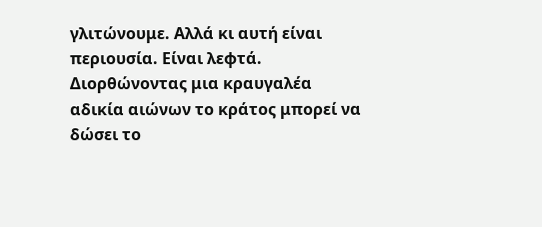γλιτώνουμε. Αλλά κι αυτή είναι περιουσία. Είναι λεφτά. Διορθώνοντας μια κραυγαλέα αδικία αιώνων το κράτος μπορεί να δώσει το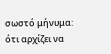σωστό μήνυμα: ότι αρχίζει να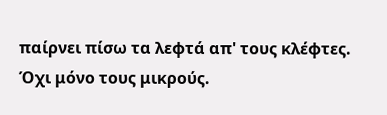παίρνει πίσω τα λεφτά απ' τους κλέφτες. Όχι μόνο τους μικρούς.